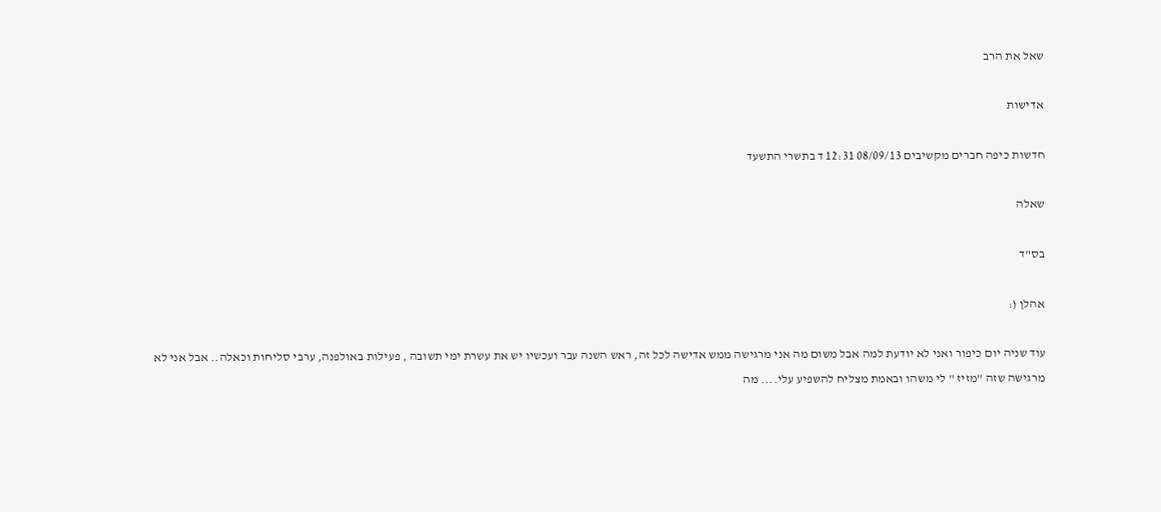שאל את הרב

אדישות

חדשות כיפה חברים מקשיבים 08/09/13 12:31 ד בתשרי התשעד

שאלה

בס"ד

אהלן (:

עוד שניה יום כיפור ואני לא יודעת למה אבל משום מה אני מרגישה ממש אדישה לכל זה, ראש השנה עבר ועכשיו יש את עשרת ימי תשובה , פעילות באולפנה, ערבי סליחות וכאלה.. אבל אני לא מרגישה שזה "מזיז " לי משהו ובאמת מצליח להשפיע עלי.... מה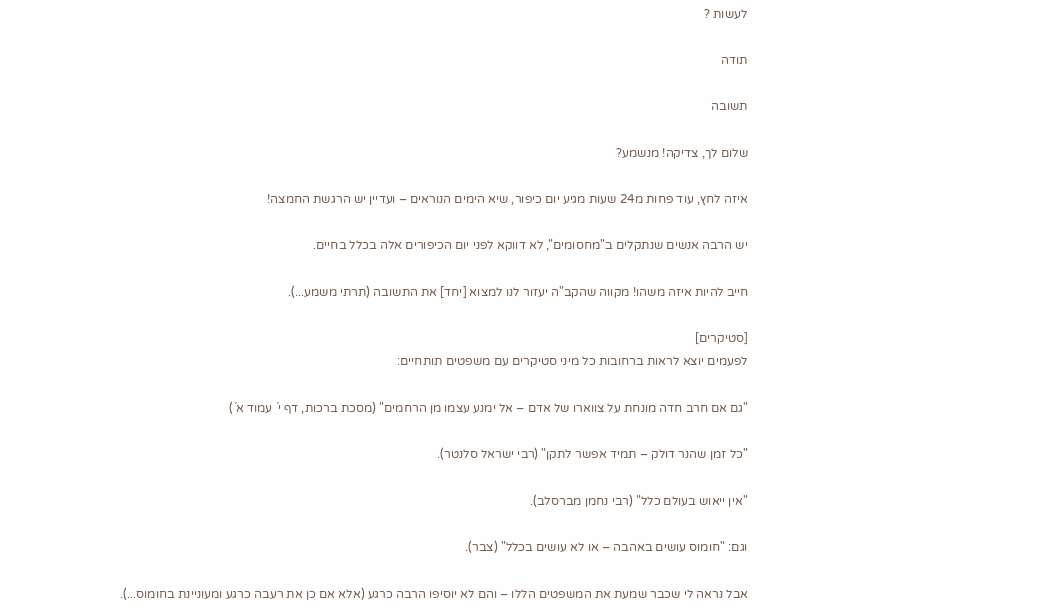לעשות ?

תודה

תשובה

שלום לך, צדיקה! מנשמע?

איזה לחץ, עוד פחות מ24 שעות מגיע יום כיפור, שיא הימים הנוראים – ועדיין יש הרגשת החמצה!

יש הרבה אנשים שנתקלים ב"מחסומים", לא דווקא לפני יום הכיפורים אלה בכלל בחיים.

חייב להיות איזה משהו! מקווה שהקב"ה יעזור לנו למצוא [יחד] את התשובה (תרתי משמע...).

[סטיקרים]
לפעמים יוצא לראות ברחובות כל מיני סטיקרים עם משפטים תותחיים:

"גם אם חרב חדה מונחת על צווארו של אדם – אל ימנע עצמו מן הרחמים" (מסכת ברכות, דף י´ עמוד א´)

"כל זמן שהנר דולק – תמיד אפשר לתקן" (רבי ישראל סלנטר).

"אין ייאוש בעולם כלל" (רבי נחמן מברסלב).

וגם: "חומוס עושים באהבה – או לא עושים בכלל" (צבר).

אבל נראה לי שכבר שמעת את המשפטים הללו – והם לא יוסיפו הרבה כרגע (אלא אם כן את רעבה כרגע ומעוניינת בחומוס...).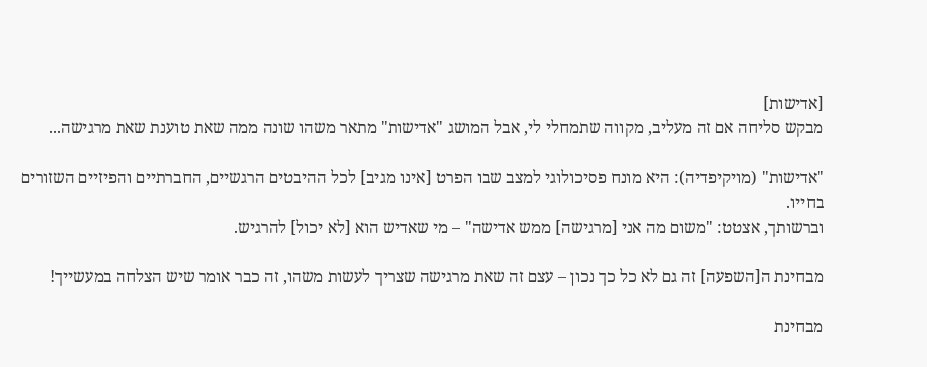[אדישות]
מבקש סליחה אם זה מעליב, מקווה שתמחלי לי, אבל המושג "אדישות" מתאר משהו שונה ממה שאת טוענת שאת מרגישה...

"אדישות" (מויקיפדיה): היא מונח פסיכולוגי למצב שבו הפרט [אינו מגיב] לכל ההיבטים הרגשיים, החברתיים והפיזיים השזורים בחייו.
וברשותך, אצטט: "משום מה אני [מרגישה] ממש אדישה" – מי שאדיש הוא [לא יכול] להרגיש.

מבחינת ה[השפעה] זה גם לא כל כך נכון – עצם זה שאת מרגישה שצריך לעשות משהו, זה כבר אומר שיש הצלחה במעשייך!

מבחינת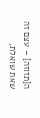ה[תזוזה] – עצם זה שאת שואלת,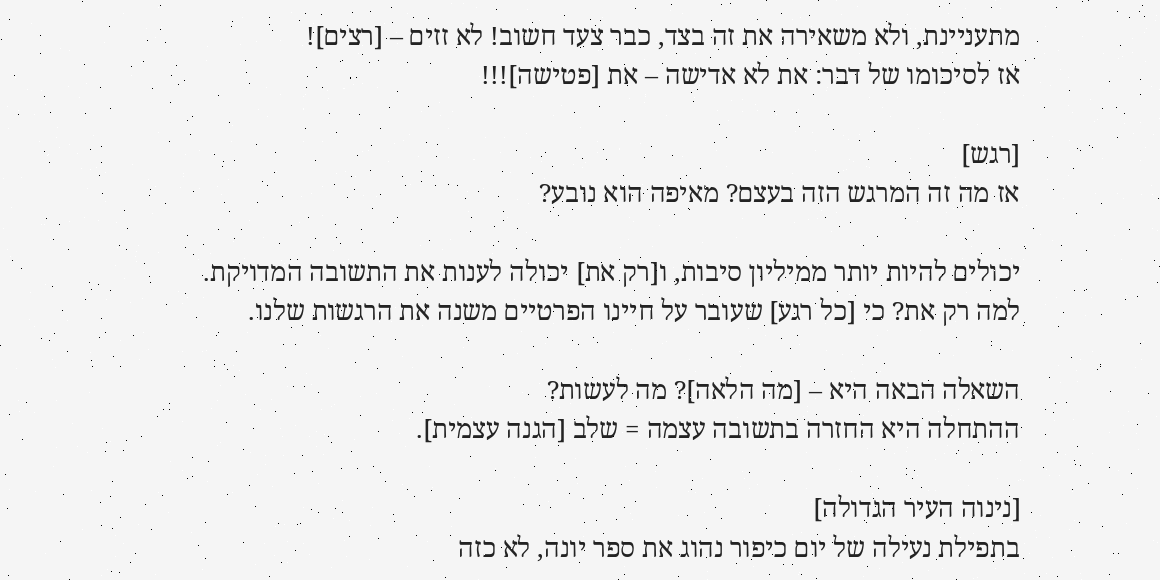מתעניינת, ולא משאירה את זה בצד, כבר צעד חשוב! לא זזים – [רצים]!
אז לסיכומו של דבר: את לא אדישה – את [פטישה]!!!

[רגש]
אז מה זה המרגש הזה בעצם? מאיפה הוא נובע?

יכולים להיות יותר ממיליון סיבות, ו[רק את] יכולה לענות את התשובה המדויקת.
למה רק את? כי [כל רגע] שעובר על חיינו הפרטיים משנה את הרגשות שלנו.

השאלה הבאה היא – [מה הלאה]? מה לעשות?
ההתחלה היא החזרה בתשובה עצמה = שלב [הגנה עצמית].

[נינוה העיר הגדולה]
בתפילת נעילה של יום כיפור נהוג את ספר יונה, לא כזה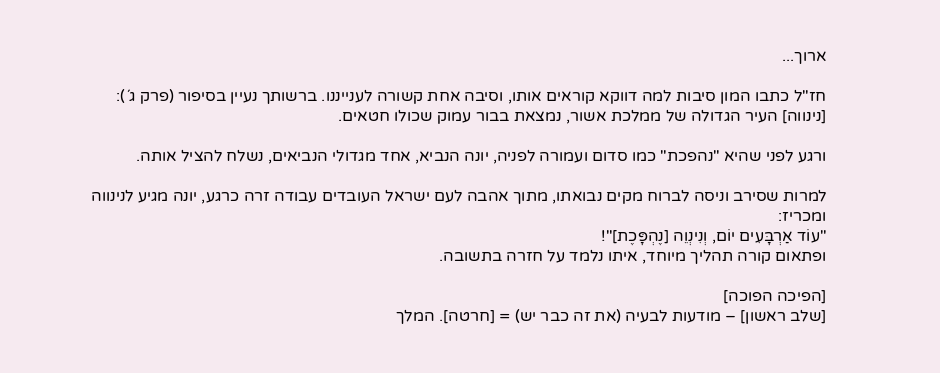ארוך...

חז"ל כתבו המון סיבות למה דווקא קוראים אותו, וסיבה אחת קשורה לענייננו. ברשותך נעיין בסיפור (פרק ג´):
[נינווה] העיר הגדולה של ממלכת אשור, נמצאת בבור עמוק שכולו חטאים.

ורגע לפני שהיא "נהפכת" כמו סדום ועמורה לפניה, יונה הנביא, אחד מגדולי הנביאים, נשלח להציל אותה.

למרות שסירב וניסה לברוח מקים נבואתו, מתוך אהבה לעם ישראל העובדים עבודה זרה כרגע, יונה מגיע לנינווה ומכריז:
"עוֹד אַרְבָּעִים יוֹם, וְנִינְוֵה [נֶהְפָּכֶת]"!
ופתאום קורה תהליך מיוחד, איתו נלמד על חזרה בתשובה.

[הפיכה הפוכה]
[שלב ראשון] – מודעות לבעיה (את זה כבר יש) = [חרטה]. המלך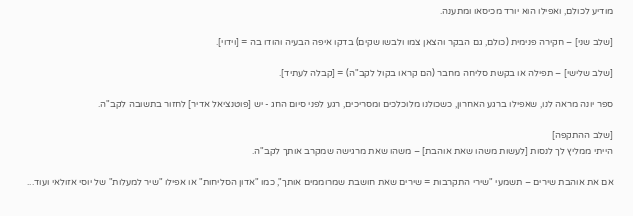מודיע לכולם, ואפילו הוא יורד מכיסאו ומתענה.

[שלב שני] – חקירה פנימית (כולם, גם הבקר והצאן צמו ולבשו שקים) בדקו איפה הבעיה והודו בה = [וידוי].

[שלב שלישי] – תפילה או בקשת סליחה מחבר (הם קראו בקול לקב"ה) = [קבלה לעתיד].

ספר יונה מראה לנו, שאפילו ברגע האחרון, כשכולנו מלוכלכים ומסריכים, רגע לפני סיום החג - יש [פוטנציאל אדיר] לחזור בתשובה לקב"ה.

[שלב ההתקפה]
הייתי ממליץ לך לנסות [לעשות משהו שאת אוהבת] – משהו שאת מרגישה שמקרב אותך לקב"ה.

אם את אוהבת שירים – תשמעי "שירי התקרבות = שירים שאת חושבת שמרוממים אותך", כמו "אדון הסליחות" או אפילו "שיר למעלות" של יוסי אזולאי ועוד...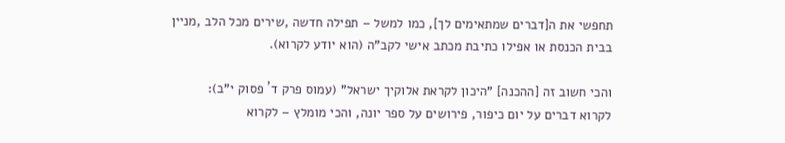תחפשי את ה[דברים שמתאימים לך], כמו למשל – תפילה חדשה ,שירים מכל הלב ,מניין בבית הכנסת או אפילו כתיבת מכתב אישי לקב"ה (הוא יודע לקרוא).

והכי חשוב זה [ההכנה] "היכון לקראת אלוקיך ישראל" (עמוס פרק ד´ פסוק י"ב):
לקרוא דברים על יום כיפור, פירושים על ספר יונה, והכי מומלץ – לקרוא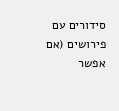סידורים עם פירושים (אם אפשר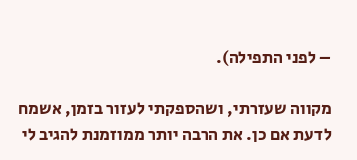– לפני התפילה).

מקווה שעזרתי, ושהספקתי לעזור בזמן, אשמח לדעת אם כן. את הרבה יותר ממוזמנת להגיב לי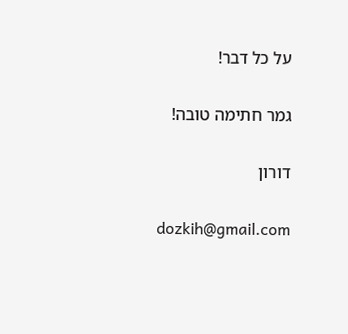על כל דבר!

גמר חתימה טובה!

דורון

dozkih@gmail.com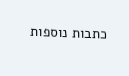כתבות נוספות